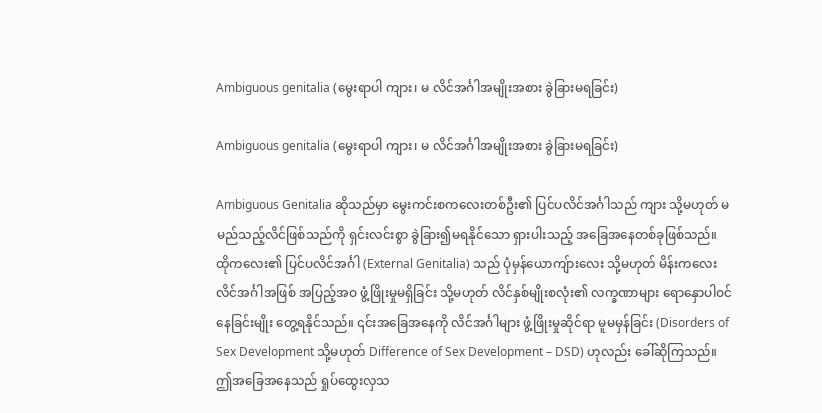Ambiguous genitalia (မွေးရာပါ ကျား၊ မ လိင်အင်္ဂါအမျိုးအစား ခွဲခြားမရခြင်း)

Ambiguous genitalia (မွေးရာပါ ကျား၊ မ လိင်အင်္ဂါအမျိုးအစား ခွဲခြားမရခြင်း)

Ambiguous Genitalia ဆိုသည်မှာ မွေးကင်းစကလေးတစ်ဦး၏ ပြင်ပလိင်အင်္ဂါသည် ကျား သို့မဟုတ် မ မည်သည့်လိင်ဖြစ်သည်ကို ရှင်းလင်းစွာ ခွဲခြား၍မရနိုင်သော ရှားပါးသည့် အခြေအနေတစ်ခုဖြစ်သည်။ ထိုကလေး၏ ပြင်ပလိင်အင်္ဂါ (External Genitalia) သည် ပုံမှန်ယောကျ်ားလေး သို့မဟုတ် မိန်းကလေး လိင်အင်္ဂါအဖြစ် အပြည့်အဝ ဖွံ့ဖြိုးမှုမရှိခြင်း သို့မဟုတ် လိင်နှစ်မျိုးစလုံး၏ လက္ခဏာများ ရောနှောပါဝင်နေခြင်းမျိုး တွေ့ရနိုင်သည်။ ၎င်းအခြေအနေကို လိင်အင်္ဂါများ ဖွံ့ဖြိုးမှုဆိုင်ရာ မူမမှန်ခြင်း (Disorders of Sex Development သို့မဟုတ် Difference of Sex Development – DSD) ဟုလည်း ခေါ်ဆိုကြသည်။ ဤအခြေအနေသည် ရှုပ်ထွေးလှသ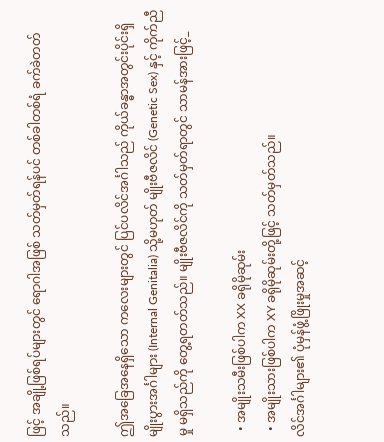ဖြင့် အချို့ဖြစ်ရပ်များတွင် ရောဂါအဖြစ် သတ်မှတ်ရန်ပင် တစ်ခါတစ်ရံ ခက်ခဲတတ်သည်။

ဤအခြေအနေရှိသော ကလေးများတွင် ပြင်ပလိင်အင်္ဂါသည် ကိုယ်ခန္ဓာအတွင်းပိုင်းရှိ မျိုးပွားအင်္ဂါများ (Internal Genitalia) သို့မဟုတ် မျိုးဗီဇလိင် (Genetic Sex) နှင့် ကိုက်ညီမှု မရှိသည်ကို တွေ့ရတတ်သည်။ မျိုးဗီဇလိင်ကို သတ်မှတ်ရာတွင် သာမန်အားဖြင့်_

  • အမျိုးသမီးဖြစ်ပါက XX ခရိုမိုဆုမ်း
  • အမျိုးသားဖြစ်ပါက XY ခရိုမိုဆုမ်းတို့ဖြင့် သတ်မှတ်သည်။
လိင်အင်္ဂါများ၏ ပုံမှန်ဖွံ့ဖြိုးမှုအဆင့်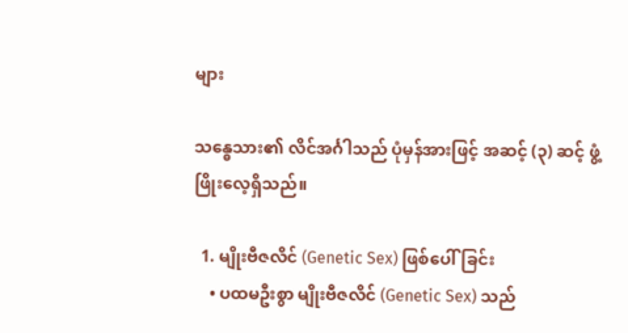များ

သန္ဓေသား၏ လိင်အင်္ဂါသည် ပုံမှန်အားဖြင့် အဆင့် (၃) ဆင့် ဖွံ့ဖြိုးလေ့ရှိသည်။

  1. မျိုးဗီဇလိင် (Genetic Sex) ဖြစ်ပေါ်ခြင်း
    • ပထမဦးစွာ မျိုးဗီဇလိင် (Genetic Sex) သည်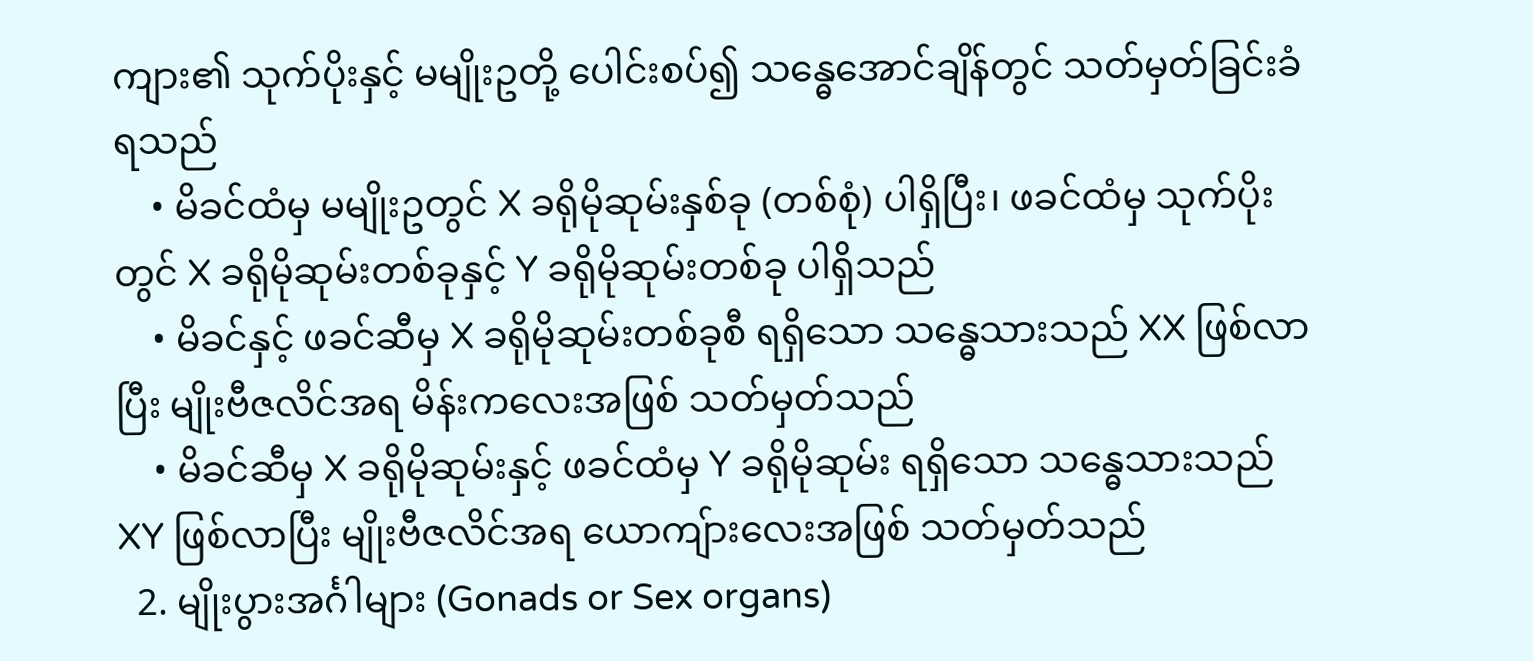ကျား၏ သုက်ပိုးနှင့် မမျိုးဥတို့ ပေါင်းစပ်၍ သန္ဓေအောင်ချိန်တွင် သတ်မှတ်ခြင်းခံရသည်
    • မိခင်ထံမှ မမျိုးဥတွင် X ခရိုမိုဆုမ်းနှစ်ခု (တစ်စုံ) ပါရှိပြီး၊ ဖခင်ထံမှ သုက်ပိုးတွင် X ခရိုမိုဆုမ်းတစ်ခုနှင့် Y ခရိုမိုဆုမ်းတစ်ခု ပါရှိသည်
    • မိခင်နှင့် ဖခင်ဆီမှ X ခရိုမိုဆုမ်းတစ်ခုစီ ရရှိသော သန္ဓေသားသည် XX ဖြစ်လာပြီး မျိုးဗီဇလိင်အရ မိန်းကလေးအဖြစ် သတ်မှတ်သည်
    • မိခင်ဆီမှ X ခရိုမိုဆုမ်းနှင့် ဖခင်ထံမှ Y ခရိုမိုဆုမ်း ရရှိသော သန္ဓေသားသည် XY ဖြစ်လာပြီး မျိုးဗီဇလိင်အရ ယောကျ်ားလေးအဖြစ် သတ်မှတ်သည်
  2. မျိုးပွားအင်္ဂါများ (Gonads or Sex organs)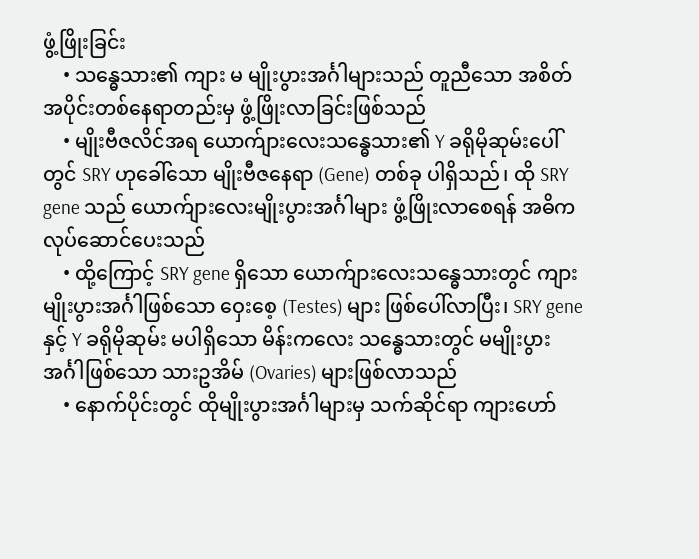ဖွံ့ဖြိုးခြင်း
    • သန္ဓေသား၏ ကျား မ မျိုးပွားအင်္ဂါများသည် တူညီသော အစိတ်အပိုင်းတစ်နေရာတည်းမှ ဖွံ့ဖြိုးလာခြင်းဖြစ်သည်
    • မျိုးဗီဇလိင်အရ ယောက်ျားလေးသန္ဓေသား၏ Y ခရိုမိုဆုမ်းပေါ်တွင် SRY ဟုခေါ်သော မျိုးဗီဇနေရာ (Gene) တစ်ခု ပါရှိသည်၊ ထို SRY gene သည် ‌ယောက်ျားလေးမျိုးပွားအင်္ဂါများ ဖွံ့ဖြိုးလာစေရန် အဓိကလုပ်ဆောင်ပေးသည်
    • ထို့ကြောင့် SRY gene ရှိသော ယောက်ျားလေးသန္ဓေသားတွင် ကျားမျိုးပွားအင်္ဂါဖြစ်သော ဝှေးစေ့ (Testes) များ ဖြစ်ပေါ်လာပြီး၊ SRY gene နှင့် Y ခရိုမိုဆုမ်း မပါရှိသော မိန်းကလေး သန္ဓေသားတွင် မမျိုးပွားအင်္ဂါဖြစ်သော သားဥအိမ် (Ovaries) များဖြစ်လာသည်
    • နောက်ပိုင်းတွင် ထိုမျိုးပွားအင်္ဂါများမှ သက်ဆိုင်ရာ ကျားဟော်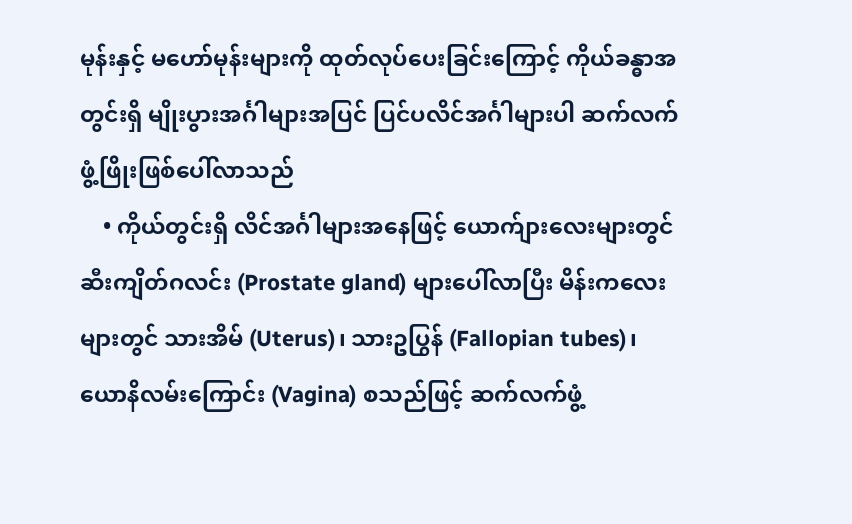မုန်းနှင့် မဟော်မုန်းများကို ထုတ်လုပ်ပေးခြင်းကြောင့် ကိုယ်ခန္ဓာအတွင်းရှိ မျိုးပွားအင်္ဂါများအပြင် ပြင်ပလိင်အင်္ဂါများပါ ဆက်လက်ဖွံ့ဖြိုးဖြစ်ပေါ်လာသည်
    • ကိုယ်တွင်းရှိ လိင်အင်္ဂါများအနေဖြင့် ယောက်ျားလေးများတွင် ဆီးကျိတ်ဂလင်း (Prostate gland) များပေါ်လာပြီး မိန်းကလေးများတွင် သားအိမ် (Uterus)၊ သားဥပြွန် (Fallopian tubes)၊ ယောနိလမ်းကြောင်း (Vagina) စသည်ဖြင့် ဆက်လက်ဖွံ့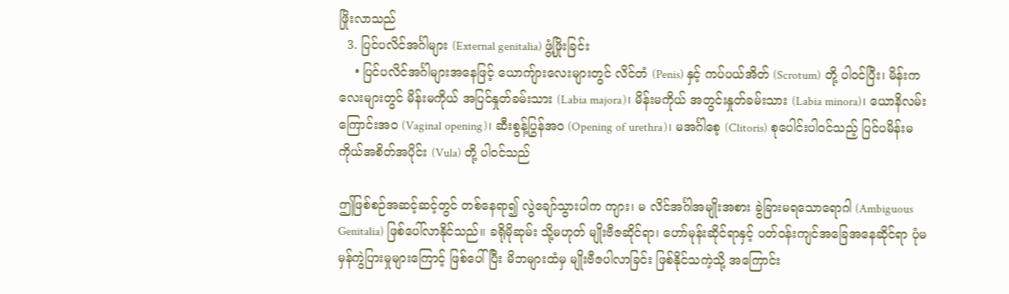ဖြိုးလာသည်
  3. ပြင်ပလိင်အင်္ဂါများ (External genitalia) ဖွံ့ဖြိုးခြင်း
    • ပြင်ပလိင်အင်္ဂါများအနေဖြင့် ယောကျ်ားလေးများတွင် လိင်တံ (Penis) နှင့် ကပ်ပယ်အိတ် (Scrotum) တို့ ပါဝင်ပြီး၊ မိန်းကလေးများတွင် မိန်းမကိုယ် အပြင်နှုတ်ခမ်းသား (Labia majora)၊ မိန်းမကိုယ် အတွင်းနှုတ်ခမ်းသား (Labia minora)၊ ယောနိလမ်းကြောင်းအဝ (Vaginal opening)၊ ဆီးစွန့်ပြွန်အဝ (Opening of urethra)၊ မအင်္ဂါစေ့ (Clitoris) စုပေါင်းပါဝင်သည့် ပြင်ပမိန်းမကိုယ်အစိတ်အပိုင်း (Vula) တို့ ပါဝင်သည်

ဤဖြစ်စဉ်အဆင့်ဆင့်တွင် တစ်နေရာ၍ လွဲချော်သွားပါက ကျား၊ မ လိင်အင်္ဂါအမျိုးအစား ခွဲခြားမရသောရောဂါ (Ambiguous Genitalia) ဖြစ်ပေါ်လာနိုင်သည်။ ခရိုမိုဆုမ်း သို့မဟုတ် မျိုးဗီဇဆိုင်ရာ၊ ဟော်မုန်းဆိုင်ရာနှင့် ပတ်ဝန်းကျင်အခြေအနေဆိုင်ရာ ပုံမမှန်ကွဲပြားမှုများကြောင့် ဖြစ်ပေါ်ပြီး မိဘများထံမှ မျိုးဗီဇပါလာခြင်း ဖြစ်နိုင်သကဲ့သို့ အကြောင်း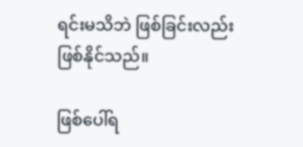ရင်းမသိဘဲ ဖြစ်ခြင်းလည်း ဖြစ်နိုင်သည်။

ဖြစ်ပေါ်ရ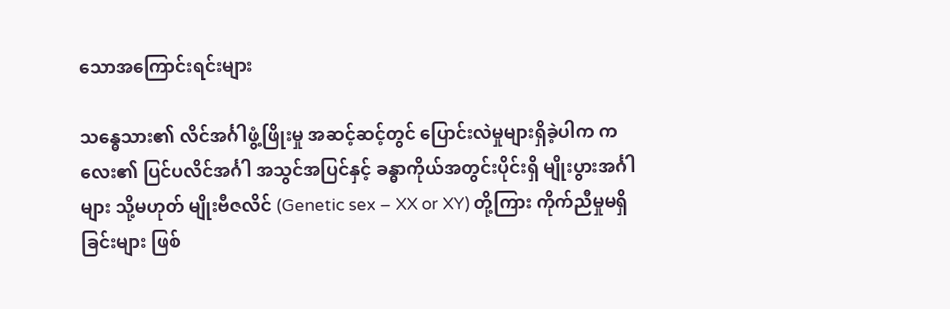သောအကြောင်းရင်းများ

သန္ဓေသား၏ လိင်အင်္ဂါဖွံ့ဖြိုးမှု အဆင့်ဆင့်တွင် ပြောင်းလဲမှုများရှိခဲ့ပါက ကလေး၏ ပြင်ပလိင်အင်္ဂါ အသွင်အပြင်နှင့် ခန္ဓာကိုယ်အတွင်းပိုင်းရှိ မျိုးပွားအင်္ဂါများ သို့မဟုတ် မျိုးဗီဇလိင် (Genetic sex – XX or XY) တို့ကြား ကိုက်ညီမှုမရှိခြင်းများ ဖြစ်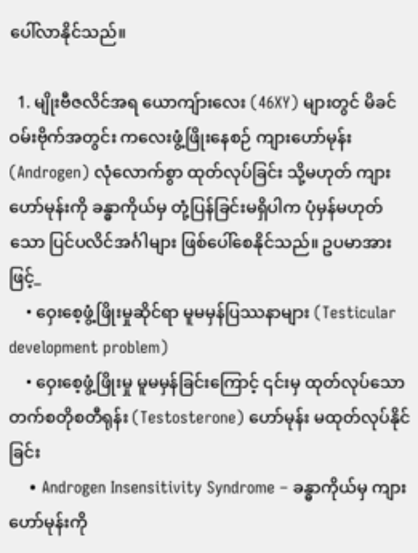ပေါ်လာနိုင်သည်။

  1. မျိုးဗီဇလိင်အရ ယောကျ်ားလေး (46XY) များတွင် မိခင်ဝမ်းဗိုက်အတွင်း ကလေးဖွံ့ဖြိုးနေစဉ် ကျားဟော်မုန်း (Androgen) လုံလောက်စွာ ထုတ်လုပ်ခြင်း သို့မဟုတ် ကျားဟော်မုန်းကို ခန္ဓာကိုယ်မှ တုံ့ပြန်ခြင်းမရှိပါက ပုံမှန်မဟုတ်သော ပြင်ပလိင်အင်္ဂါများ ဖြစ်ပေါ်စေနိုင်သည်။ ဥပမာအားဖြင့်_
    • ဝှေးစေ့ဖွံ့ဖြိုးမှုဆိုင်ရာ မူမမှန်ပြဿနာများ (Testicular development problem)
    • ဝှေးစေ့ဖွံ့ဖြိုးမှု မူမမှန်ခြင်းကြောင့် ၎င်းမှ ထုတ်လုပ်သော တက်စတိုစတီရုန်း (Testosterone) ဟော်မုန်း မထုတ်လုပ်နိုင်ခြင်း
    • Androgen Insensitivity Syndrome – ခန္ဓာကိုယ်မှ ကျားဟော်မုန်းကို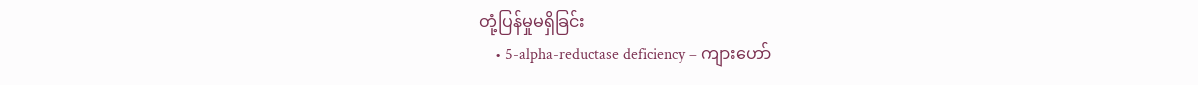တုံ့ပြန်မှုမရှိခြင်း
    • 5-alpha-reductase deficiency – ကျားဟော်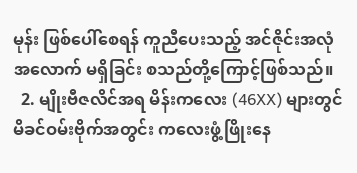မုန်း ဖြစ်ပေါ်စေရန် ကူညီပေးသည့် အင်ဇိုင်းအလုံအလောက် မရှိခြင်း စသည်တို့ကြောင့်ဖြစ်သည်။
  2. မျိုးဗီဇလိင်အရ မိန်းကလေး (46XX) များတွင် မိခင်ဝမ်းဗိုက်အတွင်း ကလေးဖွံ့ဖြိုးနေ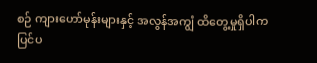စဉ် ကျားဟော်မုန်းများနှင့် အလွန်အကျွံ ထိတွေ့မှုရှိပါက ပြင်ပ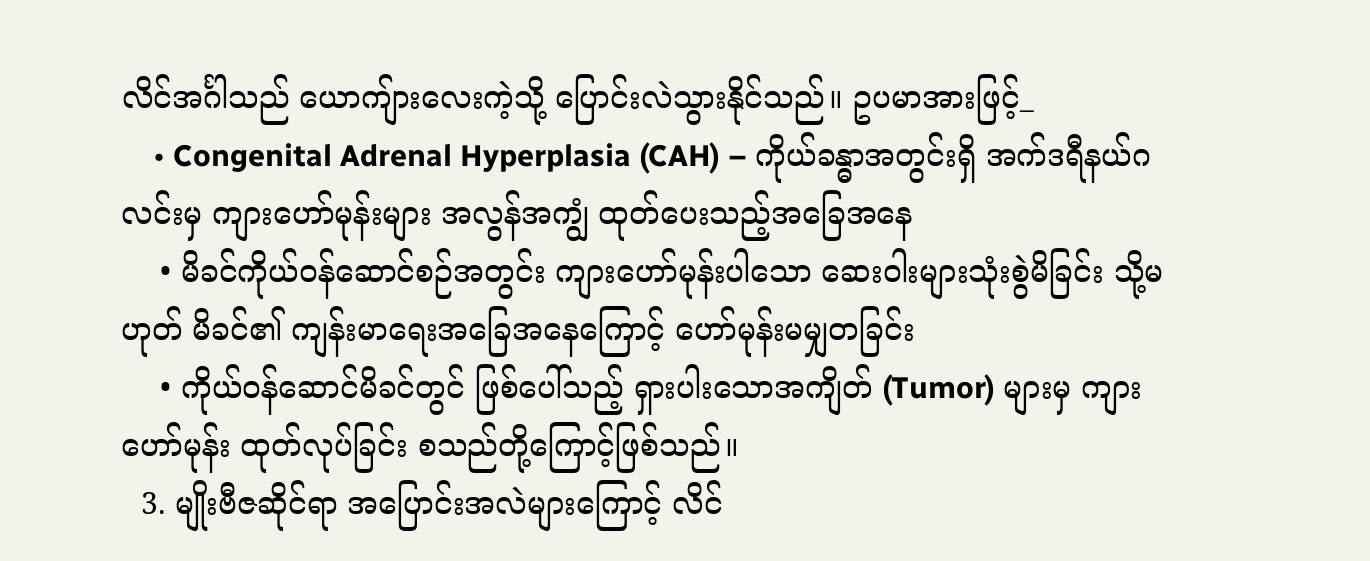လိင်အင်္ဂါသည် ယောကျ်ားလေးကဲ့သို့ ပြောင်းလဲသွားနိုင်သည်။ ဥပမာအားဖြင့်_
    • Congenital Adrenal Hyperplasia (CAH) – ကိုယ်ခန္ဓာအတွင်းရှိ အက်ဒရီနယ်ဂလင်းမှ ကျားဟော်မုန်းများ အလွန်အကျွံ ထုတ်ပေးသည့်အခြေအနေ
    • မိခင်ကိုယ်ဝန်ဆောင်စဉ်အတွင်း ကျားဟော်မုန်းပါသော ဆေးဝါးများသုံးစွဲမိခြင်း သို့မဟုတ် မိခင်၏ ကျန်းမာရေးအခြေအနေကြောင့် ဟော်မုန်းမမျှတခြင်း
    • ကိုယ်ဝန်ဆောင်မိခင်တွင် ဖြစ်‌ပေါ်သည့် ရှားပါးသောအကျိတ် (Tumor) များမှ ကျားဟော်မုန်း ထုတ်လုပ်ခြင်း စသည်တို့ကြောင့်ဖြစ်သည်။
  3. မျိုးဗီဇဆိုင်ရာ အပြောင်းအလဲများကြောင့် လိင်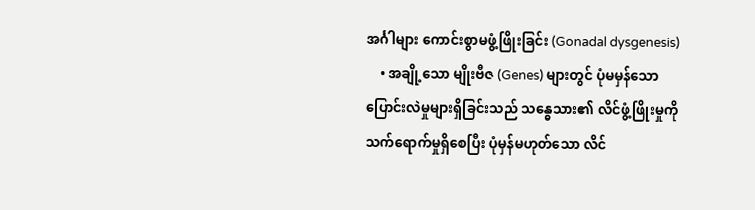အင်္ဂါများ ကောင်းစွာမဖွံ့ဖြိုးခြင်း (Gonadal dysgenesis)
    • အချို့သော မျိုးဗီဇ (Genes) များတွင် ပုံမမှန်သော ပြောင်းလဲမှုများရှိခြင်းသည် သန္ဓေသား၏ လိင်ဖွံ့ဖြိုးမှုကို သက်ရောက်မှုရှိစေပြီး ပုံမှန်မဟုတ်သော လိင်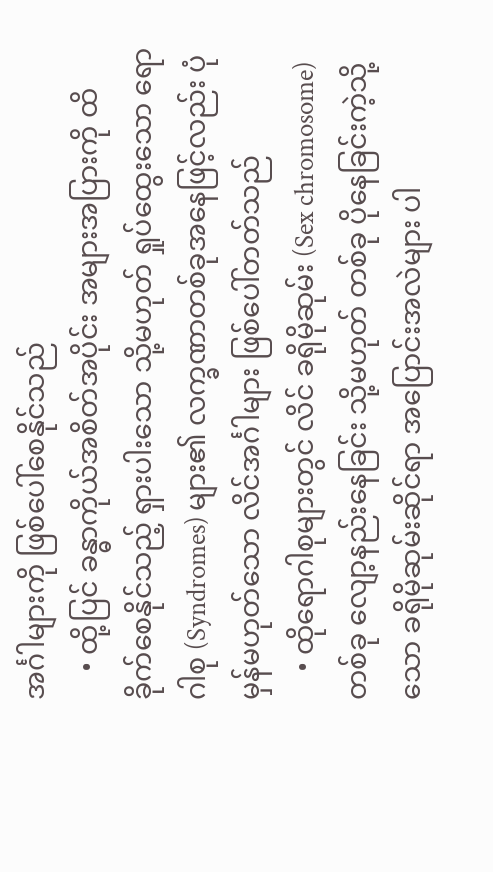အင်္ဂါများကို ဖြစ်ပေါ်စေနိုင်သည်
    • ထို့ပြင် ခန္ဓာကိုယ်အစိတ်အပိုင်း အများအပြားကို ထိခိုက်စေနိုင်သည့် ရှားပါးသော သို့မဟုတ် ရှုပ်ထွေးသော ရောဂါစု (Syndromes) များ၏ လက္ခဏာတစ်ခုအနေဖြင့်လည်း ပုံမှန်မဟုတ်သော လိင်အင်္ဂါများ ဖြစ်ပေါ်တတ်သည်
    • ထိုရောဂါစုများတွင် လိင် ခရိုမိုဆုမ်း (Sex chromosome) တစ်ခု လျော့နည်းနေခြင်း သို့မဟုတ် တစ်ခု ပိုနေခြင်းကဲ့သို့သော ခရိုမိုဆုမ်းဆိုင်ရာ အပြောင်းအလဲများ ပါ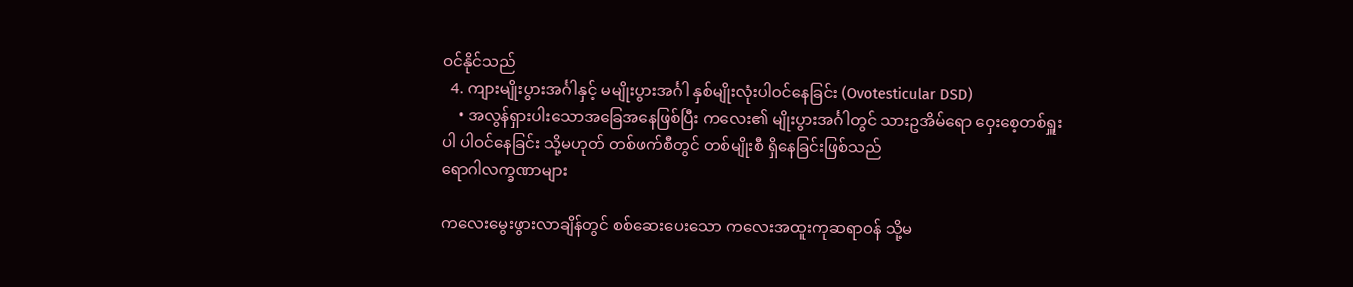ဝင်နိုင်သည်
  4. ကျားမျိုးပွားအင်္ဂါနှင့် မမျိုးပွားအင်္ဂါ နှစ်မျိုးလုံးပါဝင်နေခြင်း (Ovotesticular DSD)
    • အလွန်ရှားပါးသောအခြေအနေဖြစ်ပြီး ကလေး၏ မျိုးပွားအင်္ဂါတွင် သားဥအိမ်ရော ဝှေးစေ့တစ်ရှူးပါ ပါဝင်နေခြင်း သို့မဟုတ် တစ်ဖက်စီတွင် တစ်မျိုးစီ ရှိနေခြင်းဖြစ်သည်
ရောဂါလက္ခဏာများ

ကလေးမွေးဖွားလာချိန်တွင် စစ်ဆေးပေးသော ကလေးအထူးကုဆရာဝန် သို့မ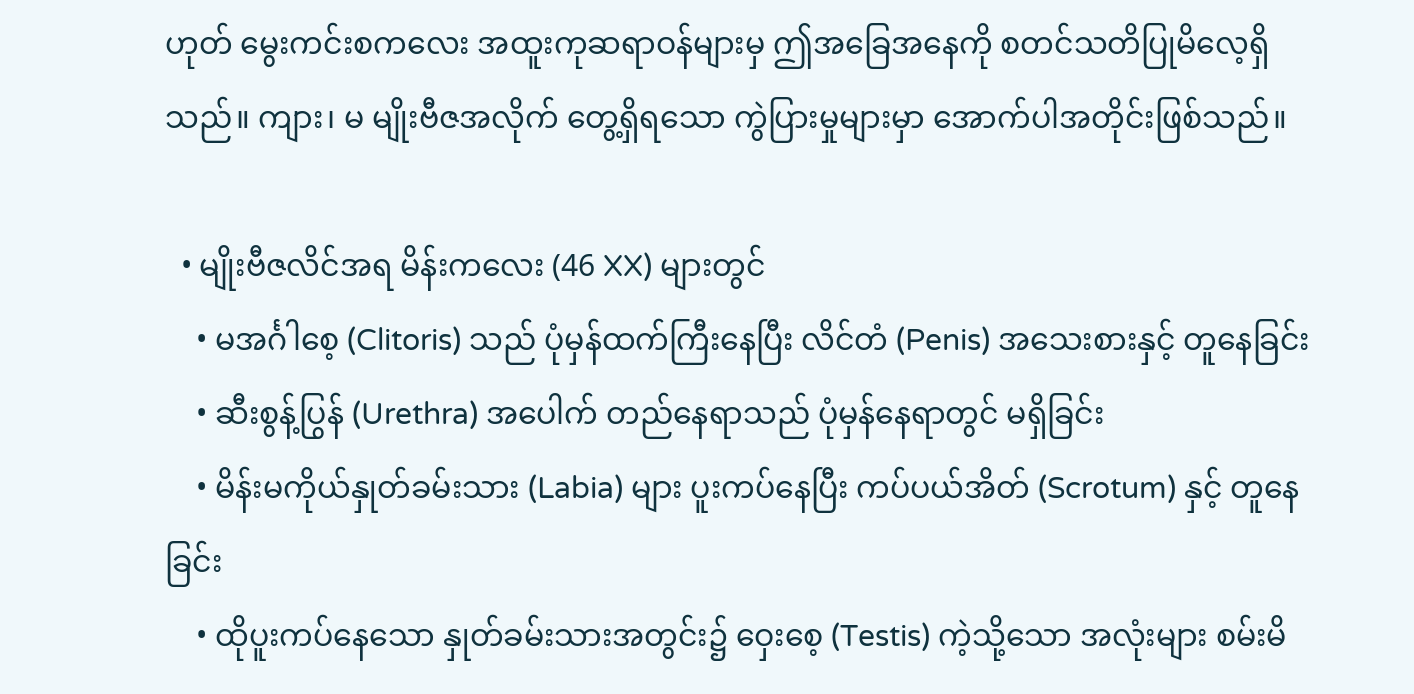ဟုတ် မွေးကင်းစကလေး အထူးကုဆရာဝန်များမှ ဤအခြေအနေကို စတင်သတိပြုမိလေ့ရှိသည်။ ကျား၊ မ မျိုးဗီဇအလိုက် တွေ့ရှိရသော ကွဲပြားမှုများမှာ အောက်ပါအတိုင်းဖြစ်သည်။

  • မျိုးဗီဇလိင်အရ မိန်းကလေး (46 XX) များတွင်
    • မအင်္ဂါစေ့ (Clitoris) သည် ပုံမှန်ထက်ကြီးနေပြီး လိင်တံ (Penis) အသေးစားနှင့် တူနေခြင်း
    • ဆီးစွန့်ပြွန် (Urethra) အပေါက် တည်နေရာသည် ပုံမှန်နေရာတွင် မရှိခြင်း
    • မိန်းမကိုယ်နှုတ်ခမ်းသား (Labia) များ ပူးကပ်နေပြီး ကပ်ပယ်အိတ် (Scrotum) နှင့် တူနေခြင်း
    • ထိုပူးကပ်နေသော နှုတ်ခမ်းသားအတွင်း၌ ဝှေးစေ့ (Testis) ကဲ့သို့သော အလုံးများ စမ်းမိ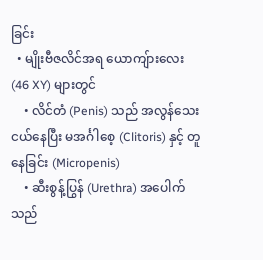ခြင်း
  • မျိုးဗီဇလိင်အရ ယောကျ်ားလေး (46 XY) များတွင်
    • လိင်တံ (Penis) သည် အလွန်သေးငယ်နေပြီး မအင်္ဂါစေ့ (Clitoris) နှင့် တူနေခြင်း (Micropenis)
    • ဆီးစွန့်ပြွန် (Urethra) အပေါက်သည်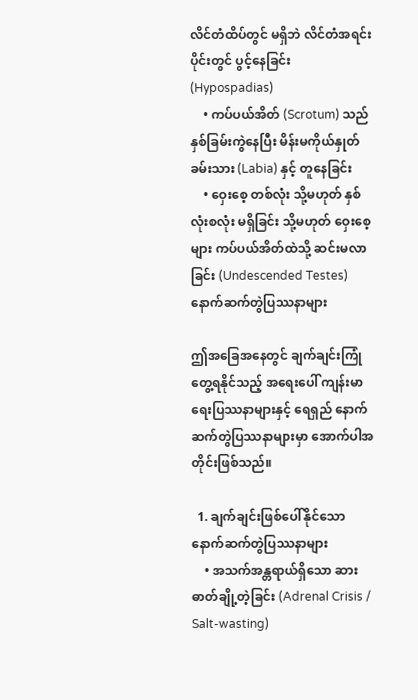လိင်တံထိပ်တွင် မရှိဘဲ လိင်တံအရင်းပိုင်းတွင် ပွင့်နေခြင်း (Hypospadias)
    • ကပ်ပယ်အိတ် (Scrotum) သည် နှစ်ခြမ်းကွဲနေပြီး မိန်းမကိုယ်နှုတ်ခမ်းသား (Labia) နှင့် တူနေခြင်း
    • ဝှေးစေ့ တစ်လုံး သို့မဟုတ် နှစ်လုံးစလုံး မရှိခြင်း သို့မဟုတ် ဝှေးစေ့များ ကပ်ပယ်အိတ်ထဲသို့ ဆင်းမလာခြင်း (Undescended Testes)
နောက်ဆက်တွဲပြဿနာများ

ဤအခြေအနေတွင် ချက်ချင်းကြုံတွေ့ရနိုင်သည့် အရေးပေါ် ကျန်းမာရေးပြဿနာများနှင့် ရေရှည် နောက်ဆက်တွဲပြဿနာများမှာ အောက်ပါအတိုင်းဖြစ်သည်။

  1. ချက်ချင်းဖြစ်ပေါ်နိုင်သော နောက်ဆက်တွဲပြဿနာများ
    • အသက်အန္တရာယ်ရှိသော ဆားဓာတ်ချို့တဲ့ခြင်း (Adrenal Crisis / Salt-wasting)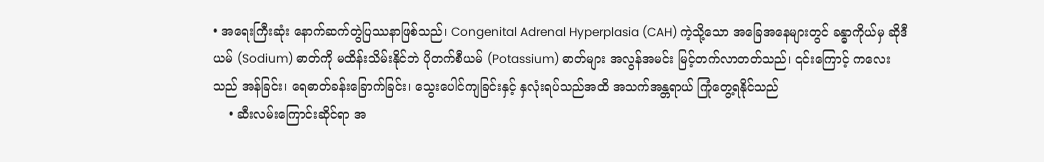• အရေးကြီးဆုံး နောက်ဆက်တွဲပြဿနာဖြစ်သည်၊ Congenital Adrenal Hyperplasia (CAH) ကဲ့သို့သော အခြေအနေများတွင် ခန္ဓာကိုယ်မှ ဆိုဒီယမ် (Sodium) ဓာတ်ကို မထိန်းသိမ်းနိုင်ဘဲ ပိုတက်စီယမ် (Potassium) ဓာတ်များ အလွန်အမင်း မြင့်တက်လာတတ်သည်၊ ၎င်းကြောင့် ကလေးသည် အန်ခြင်း၊ ရေဓာတ်ခန်းခြောက်ခြင်း၊ သွေးပေါင်ကျခြင်းနှင့် နှလုံးရပ်သည်အထိ အသက်အန္တရာယ် ကြုံတွေ့ရနိုင်သည်
    • ဆီးလမ်းကြောင်းဆိုင်ရာ အ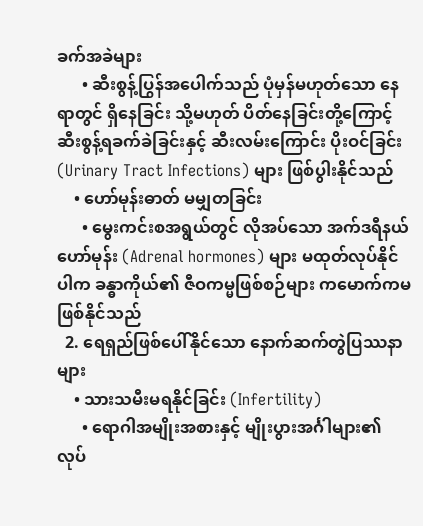ခက်အခဲများ
      • ဆီးစွန့်ပြွန်အပေါက်သည် ပုံမှန်မဟုတ်သော နေရာတွင် ရှိနေခြင်း သို့မဟုတ် ပိတ်နေခြင်းတို့ကြောင့် ဆီးစွန့်ရခက်ခဲခြင်းနှင့် ဆီးလမ်းကြောင်း ပိုးဝင်ခြင်း (Urinary Tract Infections) များ ဖြစ်ပွါးနိုင်သည်
    • ဟော်မုန်းဓာတ် မမျှတခြင်း
      • မွေးကင်းစအရွယ်တွင် လိုအပ်သော အက်ဒရီနယ်ဟော်မုန်း (Adrenal hormones) များ မထုတ်လုပ်နိုင်ပါက ခန္ဓာကိုယ်၏ ဇီဝကမ္မဖြစ်စဉ်များ ကမောက်ကမ ဖြစ်နိုင်သည်
  2. ရေရှည်ဖြစ်ပေါ်နိုင်သော နောက်ဆက်တွဲပြဿနာများ
    • သားသမီးမရနိုင်ခြင်း (Infertility)
      • ရောဂါအမျိုးအစားနှင့် မျိုးပွားအင်္ဂါများ၏ လုပ်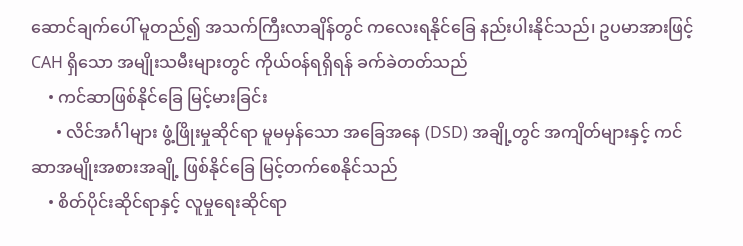ဆောင်ချက်ပေါ် မူတည်၍ အသက်ကြီးလာချိန်တွင် ကလေးရနိုင်ခြေ နည်းပါးနိုင်သည်၊ ဥပမာအားဖြင့် CAH ရှိသော အမျိုးသမီးများတွင် ကိုယ်ဝန်ရရှိရန် ခက်ခဲတတ်သည်
    • ကင်ဆာဖြစ်နိုင်ခြေ မြင့်မားခြင်း
      • လိင်အင်္ဂါများ ဖွံ့ဖြိုးမှုဆိုင်ရာ မူမမှန်သော အခြေအနေ (DSD) အချို့တွင် အကျိတ်များနှင့် ကင်ဆာအမျိုးအစားအချို့ ဖြစ်နိုင်ခြေ မြင့်တက်စေနိုင်သည်
    • စိတ်ပိုင်းဆိုင်ရာနှင့် လူမှုရေးဆိုင်ရာ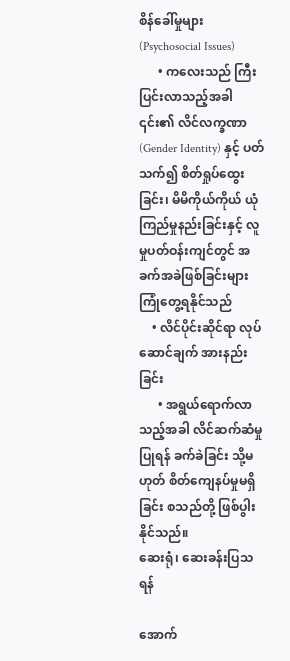စိန်ခေါ်မှုများ (Psychosocial Issues)
      • ကလေးသည် ကြီးပြင်းလာသည့်အခါ ၎င်း၏ လိင်လက္ခဏာ (Gender Identity) နှင့် ပတ်သက်၍ စိတ်ရှုပ်ထွေးခြင်း၊ မိမိကိုယ်ကိုယ် ယုံကြည်မှုနည်းခြင်းနှင့် လူမှုပတ်ဝန်းကျင်တွင် အခက်အခဲဖြစ်ခြင်းများ ကြုံတွေ့ရနိုင်သည်
    • လိင်ပိုင်းဆိုင်ရာ လုပ်ဆောင်ချက် အားနည်းခြင်း
      • အရွယ်ရောက်လာသည့်အခါ လိင်ဆက်ဆံမှုပြုရန် ခက်ခဲခြင်း သို့မဟုတ် စိတ်ကျေနပ်မှုမရှိခြင်း စသည်တို့ ဖြစ်ပွါးနိုင်သည်။
ဆေးရုံ၊ ဆေးခန်းပြသရန်

အောက်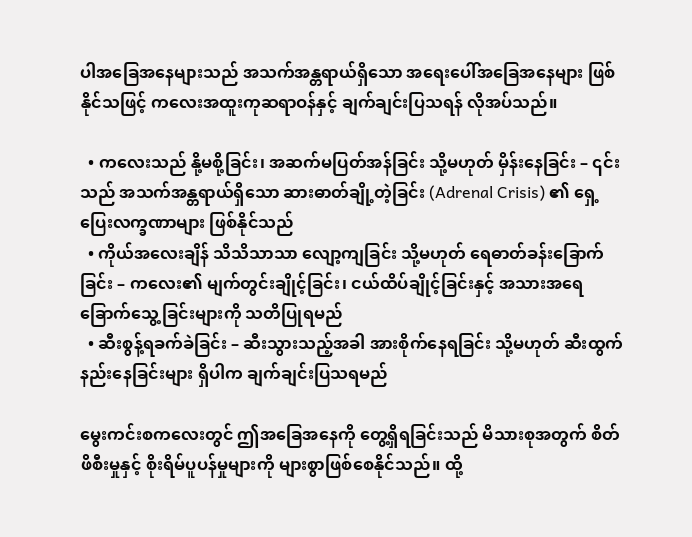ပါအခြေအနေများသည် အသက်အန္တရာယ်ရှိသော အရေးပေါ်အခြေအနေများ ဖြစ်နိုင်သဖြင့် ကလေးအထူးကုဆရာဝန်နှင့် ချက်ချင်းပြသရန် လိုအပ်သည်။

  • ကလေးသည် နို့မစို့ခြင်း၊ အဆက်မပြတ်အန်ခြင်း သို့မဟုတ် မှိန်းနေခြင်း – ၎င်းသည် အသက်အန္တရာယ်ရှိသော ဆားဓာတ်ချို့တဲ့ခြင်း (Adrenal Crisis) ၏ ရှေ့ပြေးလက္ခဏာများ ဖြစ်နိုင်သည်
  • ကိုယ်အလေးချိန် သိသိသာသာ လျော့ကျခြင်း သို့မဟုတ် ရေဓာတ်ခန်းခြောက်ခြင်း – ကလေး၏ မျက်တွင်းချိုင့်ခြင်း၊ ငယ်ထိပ်ချိုင့်ခြင်းနှင့် အသားအရေ ခြောက်သွေ့ခြင်းများကို သတိပြုရမည်
  • ဆီးစွန့်ရခက်ခဲခြင်း – ဆီးသွားသည့်အခါ အားစိုက်နေရခြင်း သို့မဟုတ် ဆီးထွက်နည်းနေခြင်းများ ရှိပါက ချက်ချင်းပြသရမည်

မွေးကင်းစကလေးတွင် ဤအခြေအနေကို တွေ့ရှိရခြင်းသည် မိသားစုအတွက် စိတ်ဖိစီးမှုနှင့် စိုးရိမ်ပူပန်မှုများကို များစွာဖြစ်စေနိုင်သည်။ ထို့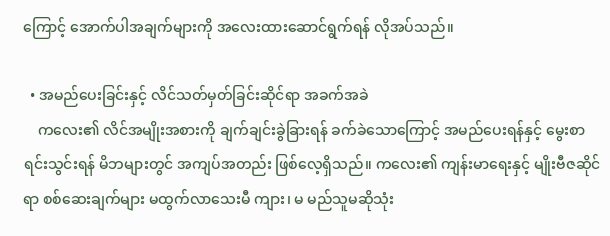ကြောင့် အောက်ပါအချက်များကို အလေးထားဆောင်ရွက်ရန် လိုအပ်သည်။

  • အမည်ပေးခြင်းနှင့် လိင်သတ်မှတ်ခြင်းဆိုင်ရာ အခက်အခဲ
    ကလေး၏ လိင်အမျိုးအစားကို ချက်ချင်းခွဲခြားရန် ခက်ခဲသောကြောင့် အမည်ပေးရန်နှင့် မွေးစာရင်းသွင်းရန် မိဘများတွင် အကျပ်အတည်း ဖြစ်လေ့ရှိသည်။ ကလေး၏ ကျန်းမာရေးနှင့် မျိုးဗီဇဆိုင်ရာ စစ်ဆေးချက်များ မထွက်လာသေးမီ ကျား၊ မ မည်သူမဆိုသုံး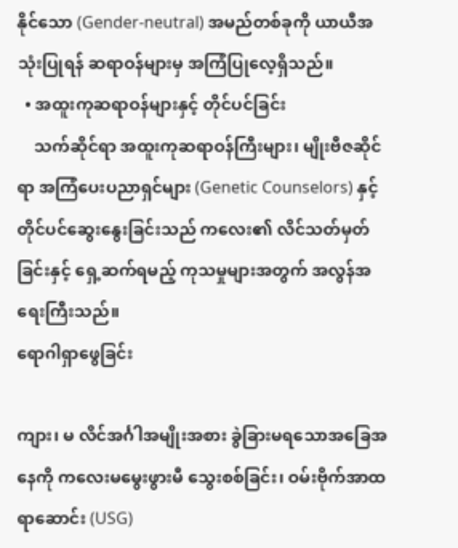နိုင်သော (Gender-neutral) အမည်တစ်ခုကို ယာယီအသုံးပြုရန် ဆရာဝန်များမှ အကြံပြုလေ့ရှိသည်။
  • အထူးကုဆရာဝန်များနှင့် တိုင်ပင်ခြင်း
    သက်ဆိုင်ရာ အထူးကုဆရာဝန်ကြီးများ၊ မျိုးဗီဇဆိုင်ရာ အကြံပေးပညာရှင်များ (Genetic Counselors) နှင့် တိုင်ပင်ဆွေးနွေးခြင်းသည် ကလေး၏ လိင်သတ်မှတ်ခြင်းနှင့် ရှေ့ဆက်ရမည့် ကုသမှုများအတွက် အလွန်အရေးကြီးသည်။
ရောဂါရှာဖွေခြင်း

ကျား၊ မ လိင်အင်္ဂါအမျိုးအစား ခွဲခြားမရသောအခြေအနေကို ကလေးမမွေးဖွားမီ သွေးစစ်ခြင်း၊ ဝမ်းဗိုက်အာထရာဆောင်း (USG)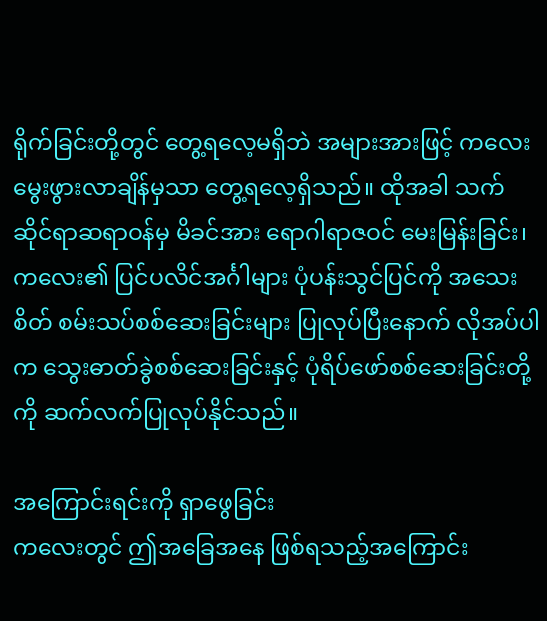ရိုက်ခြင်းတို့တွင် တွေ့ရလေ့မရှိဘဲ အများအားဖြင့် ကလေးမွေးဖွားလာချိန်မှသာ တွေ့ရလေ့ရှိသည်။ ထိုအခါ သက်ဆိုင်ရာဆရာဝန်မှ မိခင်အား ရောဂါရာဇဝင် မေးမြန်းခြင်း၊ ကလေး၏ ပြင်ပလိင်အင်္ဂါများ ပုံပန်းသွင်ပြင်ကို အသေးစိတ် စမ်းသပ်စစ်ဆေးခြင်းများ ပြုလုပ်ပြီးနောက် လိုအပ်ပါက သွေးဓာတ်ခွဲစစ်ဆေးခြင်းနှင့် ပုံရိပ်ဖော်စစ်ဆေးခြင်းတို့ကို ဆက်လက်ပြုလုပ်နိုင်သည်။

အကြောင်းရင်းကို ရှာဖွေခြင်း
ကလေးတွင် ဤအခြေအနေ ဖြစ်ရသည့်အကြောင်း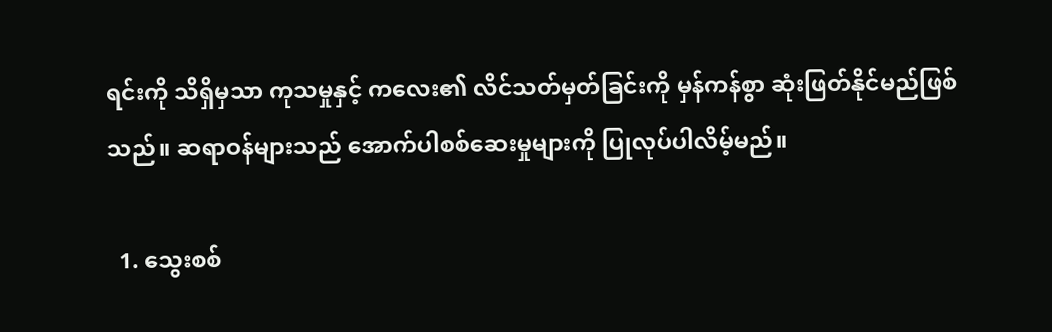ရင်းကို သိရှိမှသာ ကုသမှုနှင့် ကလေး၏ လိင်သတ်မှတ်ခြင်းကို မှန်ကန်စွာ ဆုံးဖြတ်နိုင်မည်ဖြစ်သည်။ ဆရာဝန်များသည် အောက်ပါစစ်ဆေးမှုများကို ပြုလုပ်ပါလိမ့်မည်။

  1. သွေးစစ်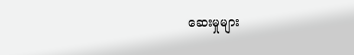ဆေးမှုများ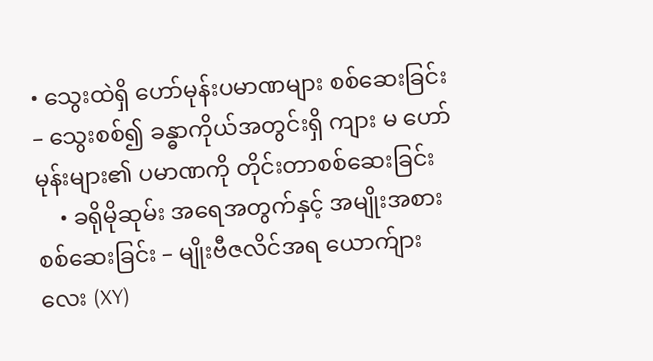• သွေးထဲရှိ ဟော်မုန်းပမာဏများ စစ်ဆေးခြင်း – သွေးစစ်၍ ခန္ဓာကိုယ်အတွင်းရှိ ကျား မ ဟော်မုန်းများ၏ ပမာဏကို တိုင်းတာစစ်ဆေးခြင်း
    • ခရိုမိုဆုမ်း အရေအတွက်နှင့် အမျိုးအစားစစ်ဆေးခြင်း – မျိုးဗီဇလိင်အရ ယောက်ျားလေး (XY)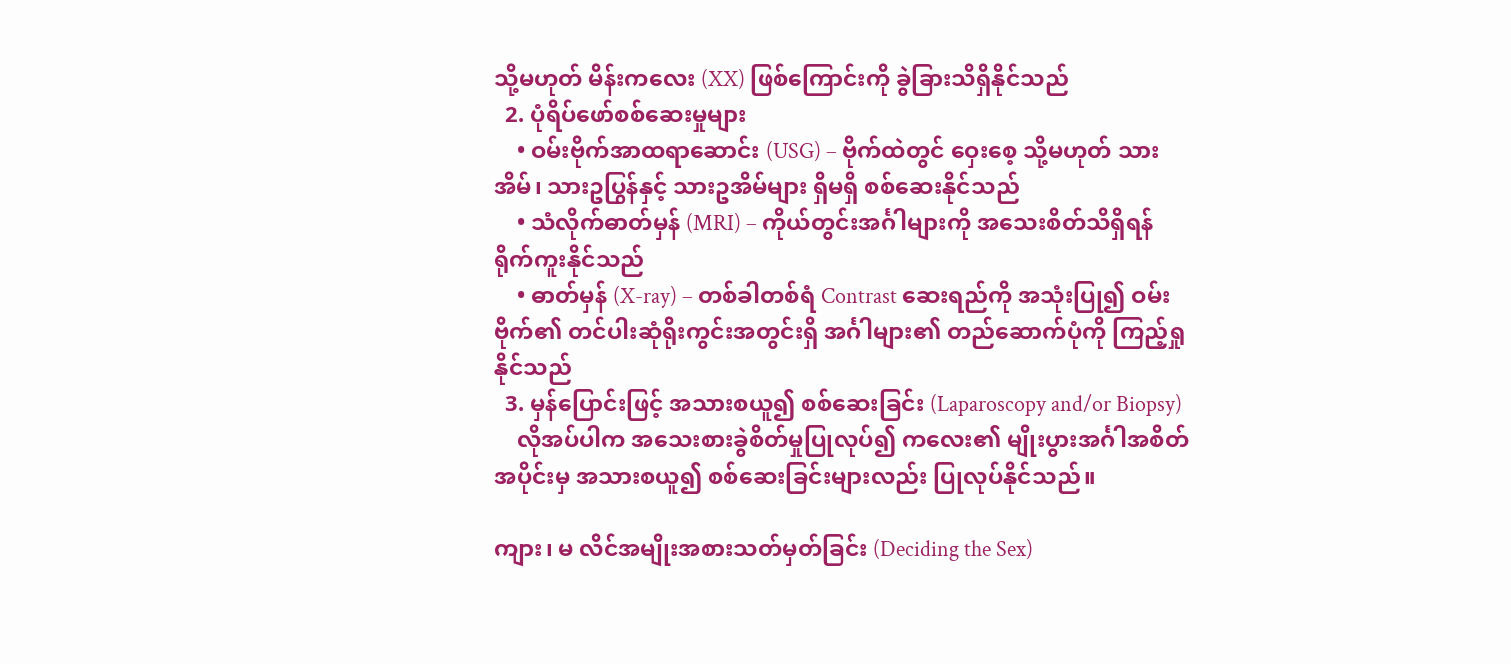သို့မဟုတ် မိန်းကလေး (XX) ဖြစ်ကြောင်းကို ခွဲခြားသိရှိနိုင်သည်
  2. ပုံရိပ်ဖော်စစ်ဆေးမှုများ
    • ဝမ်းဗိုက်အာထရာဆောင်း (USG) – ဗိုက်ထဲတွင် ဝှေးစေ့ သို့မဟုတ် သားအိမ်၊ သားဥပြွန်နှင့် သားဥအိမ်များ ရှိမရှိ စစ်ဆေးနိုင်သည်
    • သံလိုက်ဓာတ်မှန် (MRI) – ကိုယ်တွင်းအင်္ဂါများကို အသေးစိတ်သိရှိရန် ရိုက်ကူးနိုင်သည်
    • ဓာတ်မှန် (X-ray) – တစ်ခါတစ်ရံ Contrast ဆေးရည်ကို အသုံးပြု၍ ဝမ်းဗိုက်၏ တင်ပါးဆုံရိုးကွင်းအတွင်းရှိ အင်္ဂါများ၏ တည်ဆောက်ပုံကို ကြည့်ရှုနိုင်သည်
  3. မှန်ပြောင်းဖြင့် အသားစယူ၍ စစ်ဆေးခြင်း (Laparoscopy and/or Biopsy)
    လိုအပ်ပါက အသေးစားခွဲစိတ်မှုပြုလုပ်၍ ကလေး၏ မျိုးပွားအင်္ဂါအစိတ်အပိုင်းမှ အသားစယူ၍ စစ်ဆေးခြင်းများလည်း ပြုလုပ်နိုင်သည်။

ကျား၊ မ လိင်အမျိုးအစားသတ်မှတ်ခြင်း (Deciding the Sex)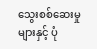သွေးစစ်ဆေးမှုများနှင့် ပုံ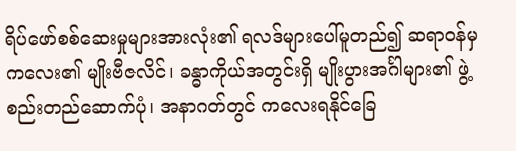ရိပ်ဖော်စစ်ဆေးမှုများအားလုံး၏ ရလဒ်များပေါ်မူတည်၍ ဆရာဝန်မှ ကလေး၏ မျိုးဗီဇလိင်၊ ခန္ဓာကိုယ်အတွင်းရှိ မျိုးပွားအင်္ဂါများ၏ ဖွဲ့စည်းတည်ဆောက်ပုံ၊ အနာဂတ်တွင် ကလေးရနိုင်ခြေ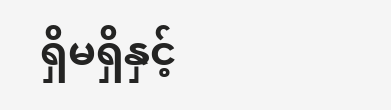ရှိမရှိနှင့်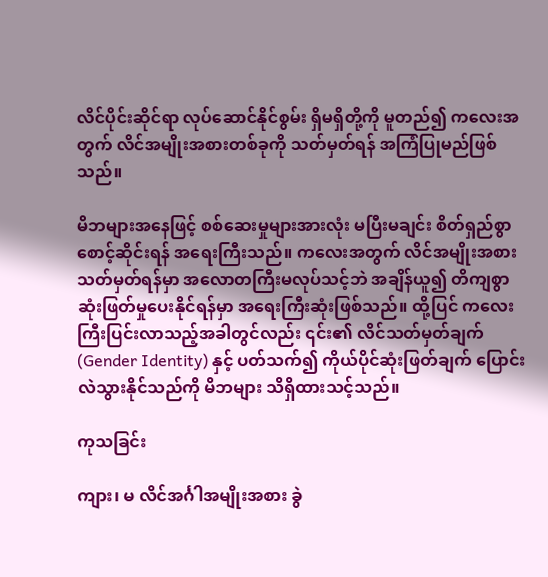လိင်ပိုင်းဆိုင်ရာ လုပ်ဆောင်နိုင်စွမ်း ရှိမရှိတို့ကို မူတည်၍ ကလေးအတွက် လိင်အမျိုးအစားတစ်ခုကို သတ်မှတ်ရန် အကြံပြုမည်ဖြစ်သည်။

မိဘများအနေဖြင့် စစ်ဆေးမှုများအားလုံး မပြီးမချင်း စိတ်ရှည်စွာ စောင့်ဆိုင်းရန် အရေးကြီးသည်။ ကလေးအတွက် လိင်အမျိုးအစား သတ်မှတ်ရန်မှာ အလောတကြီးမလုပ်သင့်ဘဲ အချိန်ယူ၍ တိကျစွာ ဆုံးဖြတ်မှုပေးနိုင်ရန်မှာ အရေးကြီးဆုံးဖြစ်သည်။ ထို့ပြင် ကလေးကြီးပြင်းလာသည့်အခါတွင်လည်း ၎င်း၏ လိင်သတ်မှတ်ချက် (Gender Identity) နှင့် ပတ်သက်၍ ကိုယ်ပိုင်ဆုံးဖြတ်ချက် ပြောင်းလဲသွားနိုင်သည်ကို မိဘများ သိရှိထားသင့်သည်။

ကုသခြင်း

ကျား၊ မ လိင်အင်္ဂါအမျိုးအစား ခွဲ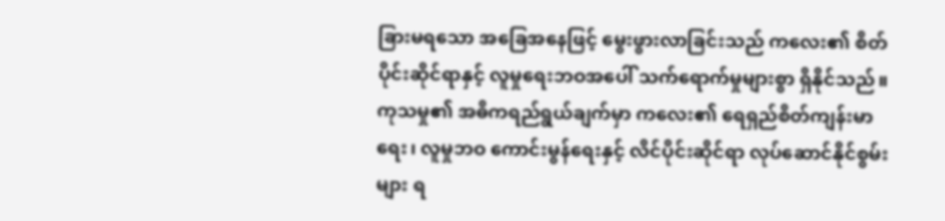ခြားမရသော အခြေအနေဖြင့် မွေးဖွားလာခြင်းသည် ကလေး၏ စိတ်ပိုင်းဆိုင်ရာနှင့် လူမှုရေးဘဝအပေါ် သက်ရောက်မှုများစွာ ရှိနိုင်သည်။ ကုသမှု၏ အဓိကရည်ရွယ်ချက်မှာ ကလေး၏ ရေရှည်စိတ်ကျန်းမာရေး၊ လူမှုဘဝ ကောင်းမွန်ရေးနှင့် လိင်ပိုင်းဆိုင်ရာ လုပ်ဆောင်နိုင်စွမ်းများ ရ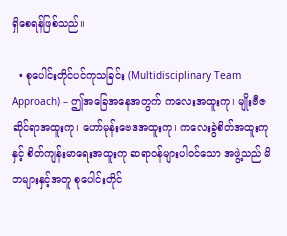ရှိစေရန်ဖြစ်သည်။

  • စုပေါင်းတိုင်ပင်ကုသခြင်း (Multidisciplinary Team Approach) – ဤအခြေအနေအတွက် ကလေးအထူးကု၊ မျိုးဗီဇဆိုင်ရာအထူးကု၊ ဟော်မုန်းဗေဒအထူးကု၊ ကလေးခွဲစိတ်အထူးကုနှင့် စိတ်ကျန်းမာရေးအထူးကု ဆရာဝန်များပါဝင်သော အဖွဲ့သည် မိဘများနှင့်အတူ စုပေါင်းတိုင်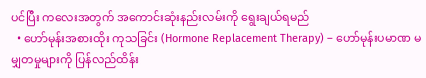ပင်ပြီး ကလေးအတွက် အကောင်းဆုံးနည်းလမ်းကို ရွေးချယ်ရမည်
  • ဟော်မုန်းအစားထိုး ကုသခြင်း (Hormone Replacement Therapy) – ဟော်မုန်းပမာဏ မမျှတမှုများကို ပြန်လည်ထိန်း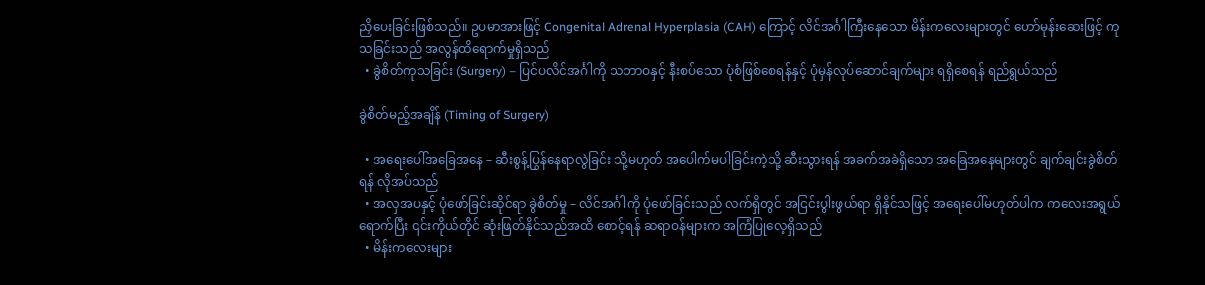ညှိပေးခြင်းဖြစ်သည်။ ဥပမာအားဖြင့် Congenital Adrenal Hyperplasia (CAH) ကြောင့် လိင်အင်္ဂါကြီးနေသော မိန်းကလေးများတွင် ဟော်မုန်းဆေးဖြင့် ကုသခြင်းသည် အလွန်ထိရောက်မှုရှိသည်
  • ခွဲစိတ်ကုသခြင်း (Surgery) – ပြင်ပလိင်အင်္ဂါကို သဘာဝနှင့် နီးစပ်သော ပုံစံဖြစ်စေရန်နှင့် ပုံမှန်လုပ်ဆောင်ချက်များ ရရှိစေရန် ရည်ရွယ်သည်

ခွဲစိတ်မည့်အချိန် (Timing of Surgery)

  • အရေးပေါ်အခြေအနေ – ဆီးစွန့်ပြွန်နေရာလွဲခြင်း သို့မဟုတ် အပေါက်မပါခြင်းကဲ့သို့ ဆီးသွားရန် အခက်အခဲရှိသော အခြေအနေများတွင် ချက်ချင်းခွဲစိတ်ရန် လိုအပ်သည်
  • အလှအပနှင့် ပုံဖော်ခြင်းဆိုင်ရာ ခွဲစိတ်မှု – လိင်အင်္ဂါကို ပုံဖော်ခြင်းသည် လက်ရှိတွင် အငြင်းပွါးဖွယ်ရာ ရှိနိုင်သဖြင့် အရေးပေါ်မဟုတ်ပါက ကလေးအရွယ်ရောက်ပြီး ၎င်းကိုယ်တိုင် ဆုံးဖြတ်နိုင်သည်အထိ စောင့်ရန် ဆရာဝန်များက အကြံပြုလေ့ရှိသည်
  • မိန်းကလေးများ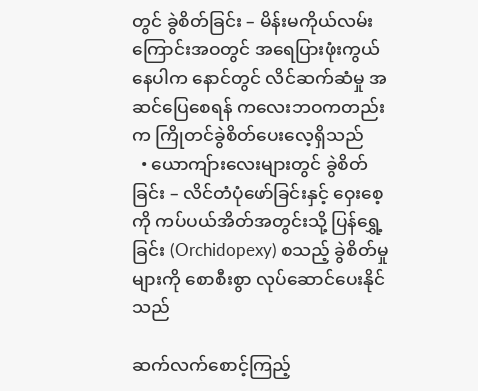တွင် ခွဲစိတ်ခြင်း – မိန်းမကိုယ်လမ်းကြောင်းအဝတွင် အရေပြားဖုံးကွယ်နေပါက နောင်တွင် လိင်ဆက်ဆံမှု အဆင်ပြေစေရန် ကလေးဘဝကတည်းက ကြိုတင်ခွဲစိတ်ပေးလေ့ရှိသည်
  • ယောကျ်ားလေးများတွင် ခွဲစိတ်ခြင်း – လိင်တံပုံဖော်ခြင်းနှင့် ဝှေးစေ့ကို ကပ်ပယ်အိတ်အတွင်းသို့ ပြန်ရွှေ့ခြင်း (Orchidopexy) စသည့် ခွဲစိတ်မှုများကို စောစီးစွာ လုပ်ဆောင်ပေးနိုင်သည်

ဆက်လက်စောင့်ကြည့်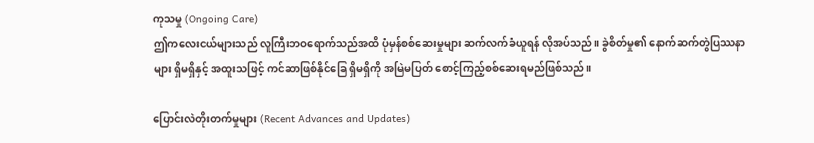ကုသမှု (Ongoing Care)
ဤကလေးငယ်များသည် လူကြီးဘဝရောက်သည်အထိ ပုံမှန်စစ်ဆေးမှုများ ဆက်လက်ခံယူရန် လိုအပ်သည်။ ခွဲစိတ်မှု၏ နောက်ဆက်တွဲပြဿနာများ ရှိမရှိနှင့် အထူးသဖြင့် ကင်ဆာဖြစ်နိုင်ခြေ ရှိမရှိကို အမြဲမပြတ် စောင့်ကြည့်စစ်ဆေးရမည်ဖြစ်သည်။

ပြောင်းလဲတိုးတက်မှုများ (Recent Advances and Updates)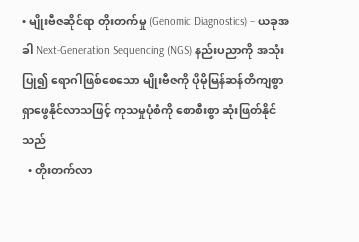• မျိုးဗီဇဆိုင်ရာ တိုးတက်မှု (Genomic Diagnostics) – ယခုအခါ Next-Generation Sequencing (NGS) နည်းပညာကို အသုံးပြု၍ ရောဂါဖြစ်စေသော မျိုးဗီဇကို ပိုမိုမြန်ဆန်တိကျစွာ ရှာဖွေနိုင်လာသဖြင့် ကုသမှုပုံစံကို စောစီးစွာ ဆုံးဖြတ်နိုင်သည်
  • တိုးတက်လာ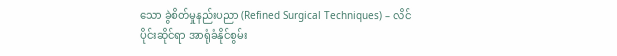သော ခွဲစိတ်မှုနည်းပညာ (Refined Surgical Techniques) – လိင်ပိုင်းဆိုင်ရာ အာရုံခံနိုင်စွမ်း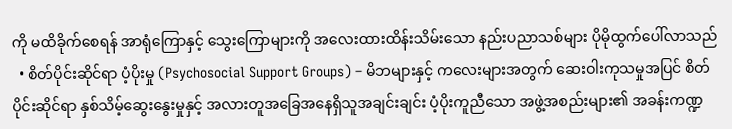ကို မထိခိုက်စေရန် အာရုံကြောနှင့် သွေးကြောများကို အလေးထားထိန်းသိမ်းသော နည်းပညာသစ်များ ပိုမိုထွက်ပေါ်လာသည်
  • စိတ်ပိုင်းဆိုင်ရာ ပံ့ပိုးမှု (Psychosocial Support Groups) – မိဘများနှင့် ကလေးများအတွက် ဆေးဝါးကုသမှုအပြင် စိတ်ပိုင်းဆိုင်ရာ နှစ်သိမ့်ဆွေးနွေးမှုနှင့် အလားတူအခြေအနေရှိသူအချင်းချင်း ပံ့ပိုးကူညီသော အဖွဲ့အစည်းများ၏ အခန်းကဏ္ဍ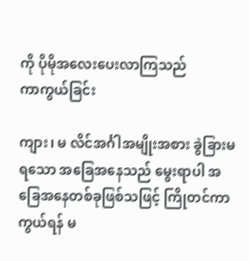ကို ပိုမိုအလေးပေးလာကြသည်
ကာကွယ်ခြင်း

ကျား၊ မ လိင်အင်္ဂါအမျိုးအစား ခွဲခြားမရသော အခြေအနေသည် မွေးရာပါ အခြေအနေတစ်ခုဖြစ်သဖြင့် ကြိုတင်ကာကွယ်ရန် မ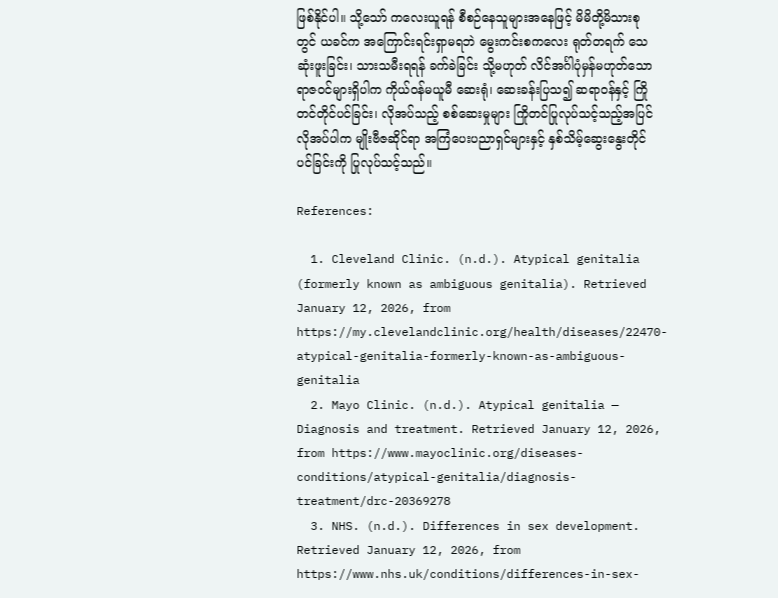ဖြစ်နိုင်ပါ။ သို့သော် ကလေးယူရန် စီစဉ်နေသူများအနေဖြင့် မိမိတို့မိသားစုတွင် ယခင်က အကြောင်းရင်းရှာမရဘဲ မွေးကင်းစကလေး ရုတ်တရက် သေဆုံးဖူးခြင်း၊ သားသမီးရရန် ခက်ခဲခြင်း သို့မဟုတ် လိင်အင်္ဂါပုံမှန်မဟုတ်သော ရာဇဝင်များရှိပါက ကိုယ်ဝန်မယူမီ ဆေးရုံ၊ ဆေးခန်းပြသ၍ ဆရာဝန်နှင့် ကြိုတင်တိုင်ပင်ခြင်း၊ လိုအပ်သည့် စစ်ဆေးမှုများ ကြိုတင်ပြုလုပ်သင့်သည့်အပြင် လိုအပ်ပါက မျိုးဗီဇဆိုင်ရာ အကြံပေးပညာရှင်များနှင့် နှစ်သိမ့်ဆွေးနွေးတိုင်ပင်ခြင်းကို ပြုလုပ်သင့်သည်။

References:

  1. Cleveland Clinic. (n.d.). Atypical genitalia (formerly known as ambiguous genitalia). Retrieved January 12, 2026, from https://my.clevelandclinic.org/health/diseases/22470-atypical-genitalia-formerly-known-as-ambiguous-genitalia
  2. Mayo Clinic. (n.d.). Atypical genitalia — Diagnosis and treatment. Retrieved January 12, 2026, from https://www.mayoclinic.org/diseases-conditions/atypical-genitalia/diagnosis-treatment/drc-20369278
  3. NHS. (n.d.). Differences in sex development. Retrieved January 12, 2026, from https://www.nhs.uk/conditions/differences-in-sex-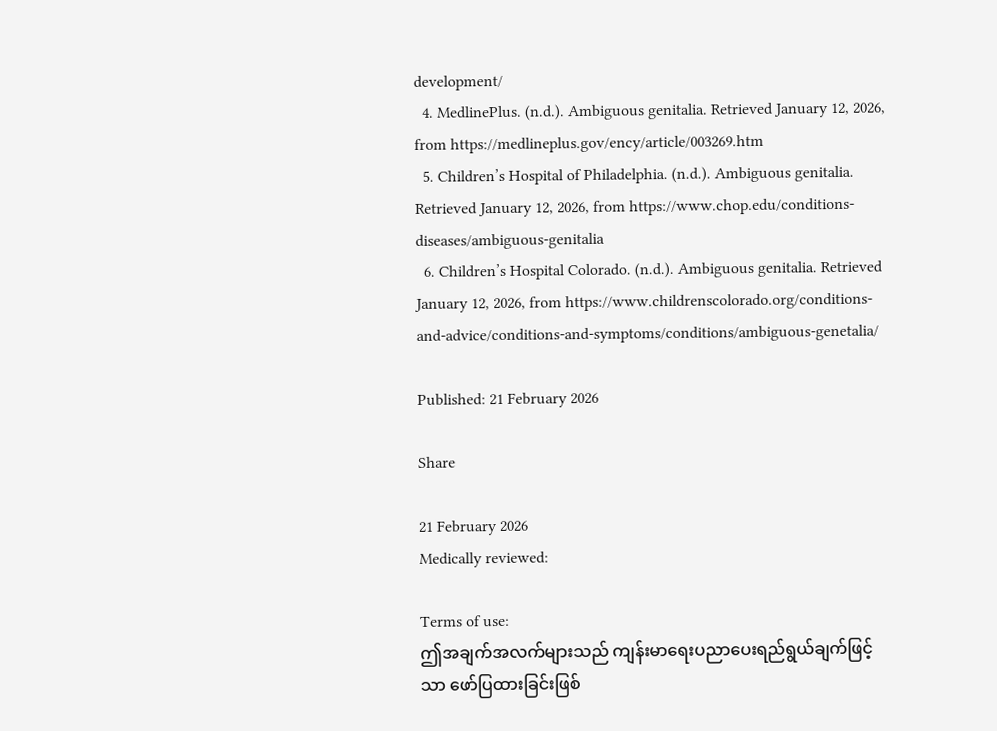development/
  4. MedlinePlus. (n.d.). Ambiguous genitalia. Retrieved January 12, 2026, from https://medlineplus.gov/ency/article/003269.htm
  5. Children’s Hospital of Philadelphia. (n.d.). Ambiguous genitalia. Retrieved January 12, 2026, from https://www.chop.edu/conditions-diseases/ambiguous-genitalia
  6. Children’s Hospital Colorado. (n.d.). Ambiguous genitalia. Retrieved January 12, 2026, from https://www.childrenscolorado.org/conditions-and-advice/conditions-and-symptoms/conditions/ambiguous-genetalia/

Published: 21 February 2026

Share

21 February 2026
Medically reviewed:

Terms of use:
ဤအချက်အလက်များသည် ကျန်းမာရေးပညာပေးရည်ရွယ်ချက်ဖြင့်သာ ဖော်ပြထားခြင်းဖြစ်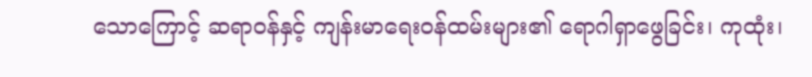သောကြောင့် ဆရာဝန်နှင့် ကျန်းမာရေးဝန်ထမ်းများ၏ ရောဂါရှာဖွေခြင်း၊ ကုထုံး၊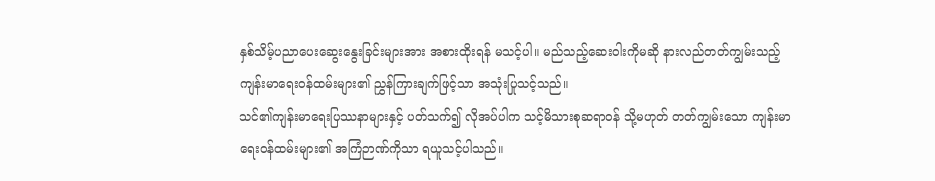နှစ်သိမ့်ပညာပေးဆွေးနွေးခြင်းများအား အစားထိုးရန် မသင့်ပါ။ မည်သည့်ဆေးဝါးကိုမဆို နားလည်တတ်ကျွမ်းသည့် ကျန်းမာရေးဝန်ထမ်းများ၏ ညွှန်ကြားချက်ဖြင့်သာ အသုံးပြုသင့်သည်။
သင်၏ကျန်းမာရေးပြဿနာများနှင့် ပတ်သက်၍ လိုအပ်ပါက သင့်မိသားစုဆရာဝန် သို့မဟုတ် တတ်ကျွမ်းသော ကျန်းမာရေးဝန်ထမ်းများ၏ အကြံဉာဏ်ကိုသာ ရယူသင့်ပါသည်။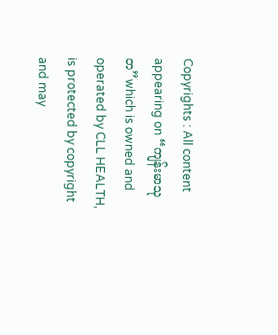Copyrights : All content appearing on “ကျန်းမာသုတ”which is owned and operated by CLL HEALTH, is protected by copyright and may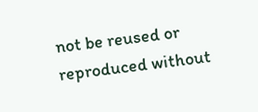not be reused or reproduced without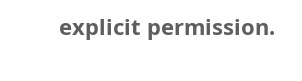explicit permission.